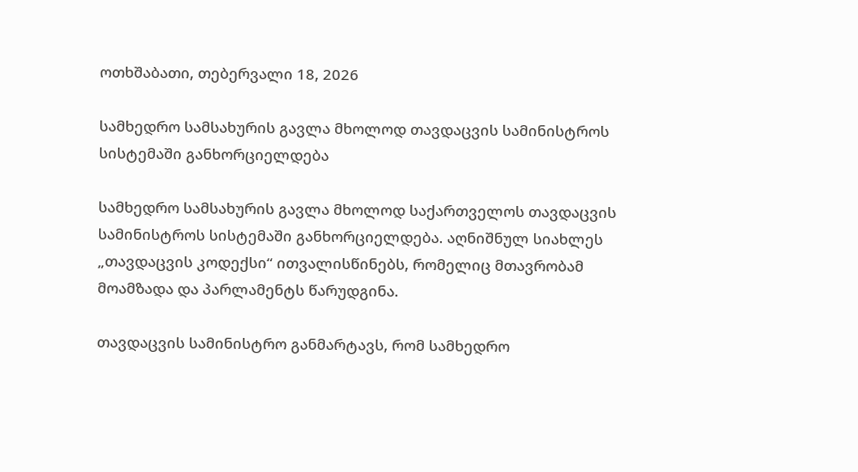ოთხშაბათი, თებერვალი 18, 2026

სამხედრო სამსახურის გავლა მხოლოდ თავდაცვის სამინისტროს სისტემაში განხორციელდება

სამხედრო სამსახურის გავლა მხოლოდ საქართველოს თავდაცვის სამინისტროს სისტემაში განხორციელდება. აღნიშნულ სიახლეს „თავდაცვის კოდექსი“ ითვალისწინებს, რომელიც მთავრობამ მოამზადა და პარლამენტს წარუდგინა.

თავდაცვის სამინისტრო განმარტავს, რომ სამხედრო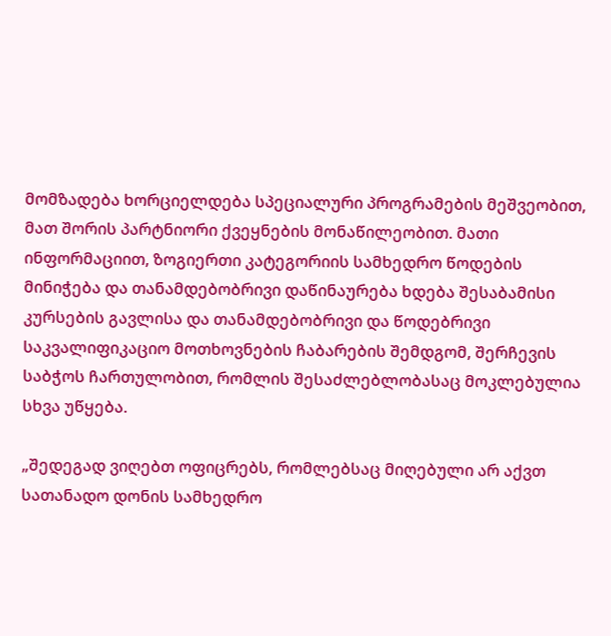მომზადება ხორციელდება სპეციალური პროგრამების მეშვეობით, მათ შორის პარტნიორი ქვეყნების მონაწილეობით. მათი ინფორმაციით, ზოგიერთი კატეგორიის სამხედრო წოდების მინიჭება და თანამდებობრივი დაწინაურება ხდება შესაბამისი კურსების გავლისა და თანამდებობრივი და წოდებრივი საკვალიფიკაციო მოთხოვნების ჩაბარების შემდგომ, შერჩევის საბჭოს ჩართულობით, რომლის შესაძლებლობასაც მოკლებულია სხვა უწყება.

„შედეგად ვიღებთ ოფიცრებს, რომლებსაც მიღებული არ აქვთ სათანადო დონის სამხედრო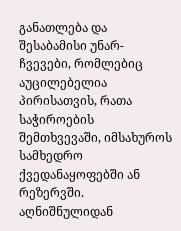განათლება და შესაბამისი უნარ-ჩვევები, რომლებიც აუცილებელია პირისათვის, რათა საჭიროების შემთხვევაში, იმსახუროს სამხედრო ქვედანაყოფებში ან რეზერვში. აღნიშნულიდან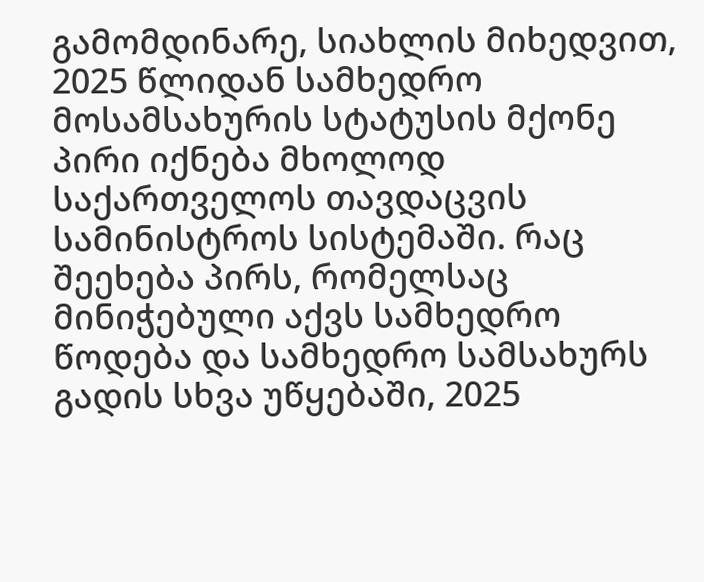გამომდინარე, სიახლის მიხედვით, 2025 წლიდან სამხედრო მოსამსახურის სტატუსის მქონე პირი იქნება მხოლოდ საქართველოს თავდაცვის სამინისტროს სისტემაში. რაც შეეხება პირს, რომელსაც მინიჭებული აქვს სამხედრო წოდება და სამხედრო სამსახურს გადის სხვა უწყებაში, 2025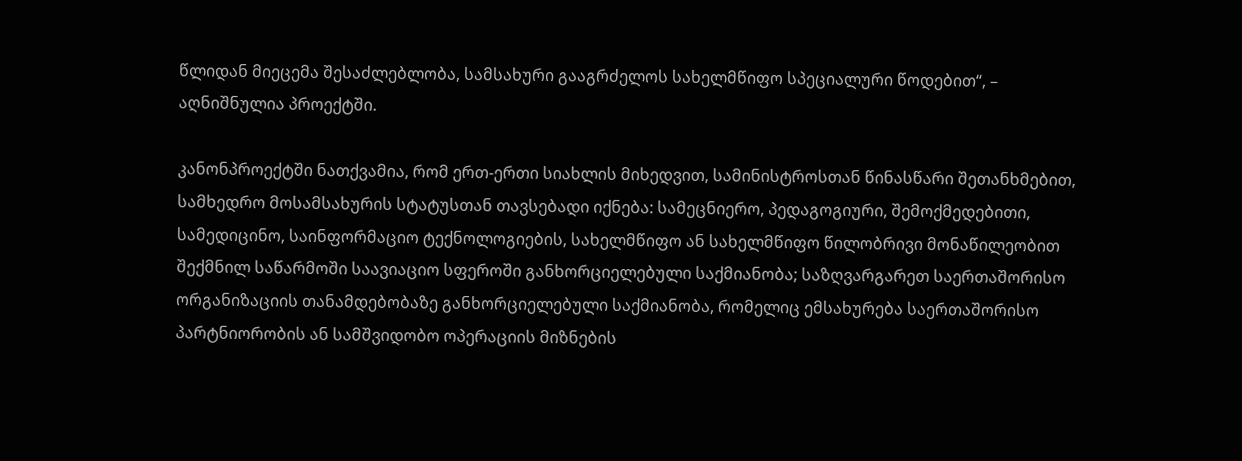წლიდან მიეცემა შესაძლებლობა, სამსახური გააგრძელოს სახელმწიფო სპეციალური წოდებით“, – აღნიშნულია პროექტში.

კანონპროექტში ნათქვამია, რომ ერთ-ერთი სიახლის მიხედვით, სამინისტროსთან წინასწარი შეთანხმებით, სამხედრო მოსამსახურის სტატუსთან თავსებადი იქნება: სამეცნიერო, პედაგოგიური, შემოქმედებითი, სამედიცინო, საინფორმაციო ტექნოლოგიების, სახელმწიფო ან სახელმწიფო წილობრივი მონაწილეობით შექმნილ საწარმოში საავიაციო სფეროში განხორციელებული საქმიანობა; საზღვარგარეთ საერთაშორისო ორგანიზაციის თანამდებობაზე განხორციელებული საქმიანობა, რომელიც ემსახურება საერთაშორისო პარტნიორობის ან სამშვიდობო ოპერაციის მიზნების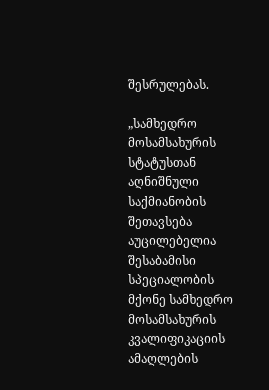შესრულებას.

„სამხედრო მოსამსახურის სტატუსთან აღნიშნული საქმიანობის შეთავსება აუცილებელია შესაბამისი სპეციალობის მქონე სამხედრო მოსამსახურის კვალიფიკაციის ამაღლების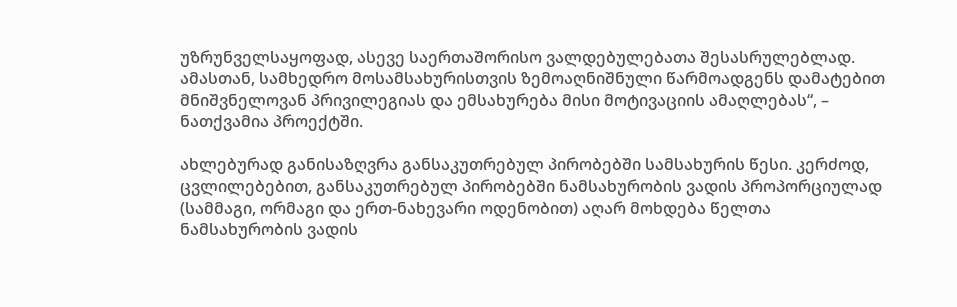უზრუნველსაყოფად, ასევე საერთაშორისო ვალდებულებათა შესასრულებლად. ამასთან, სამხედრო მოსამსახურისთვის ზემოაღნიშნული წარმოადგენს დამატებით მნიშვნელოვან პრივილეგიას და ემსახურება მისი მოტივაციის ამაღლებას“, – ნათქვამია პროექტში.

ახლებურად განისაზღვრა განსაკუთრებულ პირობებში სამსახურის წესი. კერძოდ, ცვლილებებით, განსაკუთრებულ პირობებში ნამსახურობის ვადის პროპორციულად (სამმაგი, ორმაგი და ერთ-ნახევარი ოდენობით) აღარ მოხდება წელთა ნამსახურობის ვადის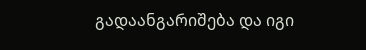გადაანგარიშება და იგი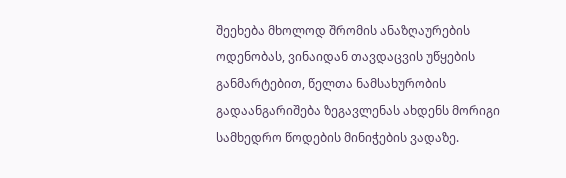შეეხება მხოლოდ შრომის ანაზღაურების ოდენობას, ვინაიდან თავდაცვის უწყების განმარტებით, წელთა ნამსახურობის გადაანგარიშება ზეგავლენას ახდენს მორიგი სამხედრო წოდების მინიჭების ვადაზე.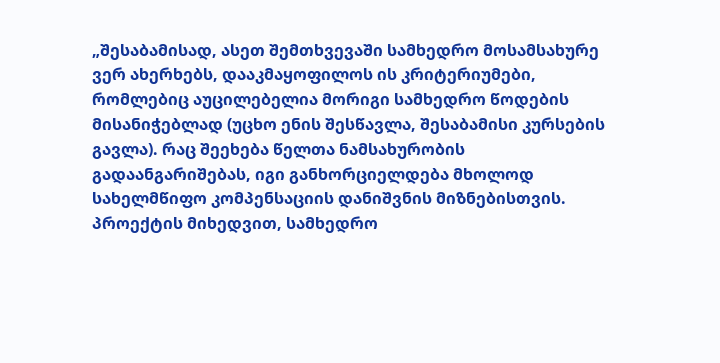„შესაბამისად, ასეთ შემთხვევაში სამხედრო მოსამსახურე ვერ ახერხებს, დააკმაყოფილოს ის კრიტერიუმები, რომლებიც აუცილებელია მორიგი სამხედრო წოდების მისანიჭებლად (უცხო ენის შესწავლა, შესაბამისი კურსების გავლა). რაც შეეხება წელთა ნამსახურობის გადაანგარიშებას, იგი განხორციელდება მხოლოდ სახელმწიფო კომპენსაციის დანიშვნის მიზნებისთვის. პროექტის მიხედვით, სამხედრო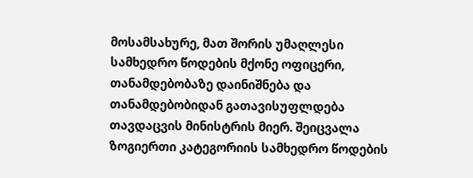მოსამსახურე, მათ შორის უმაღლესი სამხედრო წოდების მქონე ოფიცერი, თანამდებობაზე დაინიშნება და თანამდებობიდან გათავისუფლდება თავდაცვის მინისტრის მიერ. შეიცვალა ზოგიერთი კატეგორიის სამხედრო წოდების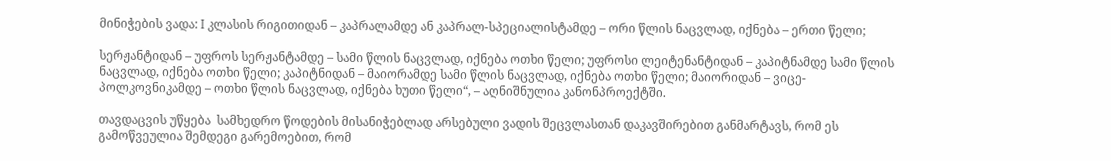მინიჭების ვადა: I კლასის რიგითიდან – კაპრალამდე ან კაპრალ-სპეციალისტამდე – ორი წლის ნაცვლად, იქნება – ერთი წელი;

სერჟანტიდან – უფროს სერჟანტამდე – სამი წლის ნაცვლად, იქნება ოთხი წელი; უფროსი ლეიტენანტიდან – კაპიტნამდე სამი წლის ნაცვლად, იქნება ოთხი წელი; კაპიტნიდან – მაიორამდე სამი წლის ნაცვლად, იქნება ოთხი წელი; მაიორიდან – ვიცე-პოლკოვნიკამდე – ოთხი წლის ნაცვლად, იქნება ხუთი წელი“, – აღნიშნულია კანონპროექტში.

თავდაცვის უწყება  სამხედრო წოდების მისანიჭებლად არსებული ვადის შეცვლასთან დაკავშირებით განმარტავს, რომ ეს გამოწვეულია შემდეგი გარემოებით, რომ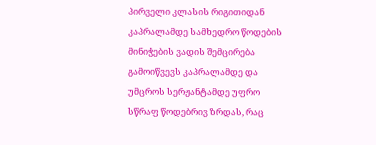პირველი კლასის რიგითიდან კაპრალამდე სამხედრო წოდების მინიჭების ვადის შემცირება გამოიწვევს კაპრალამდე და უმცროს სერჟანტამდე უფრო სწრაფ წოდებრივ ზრდას, რაც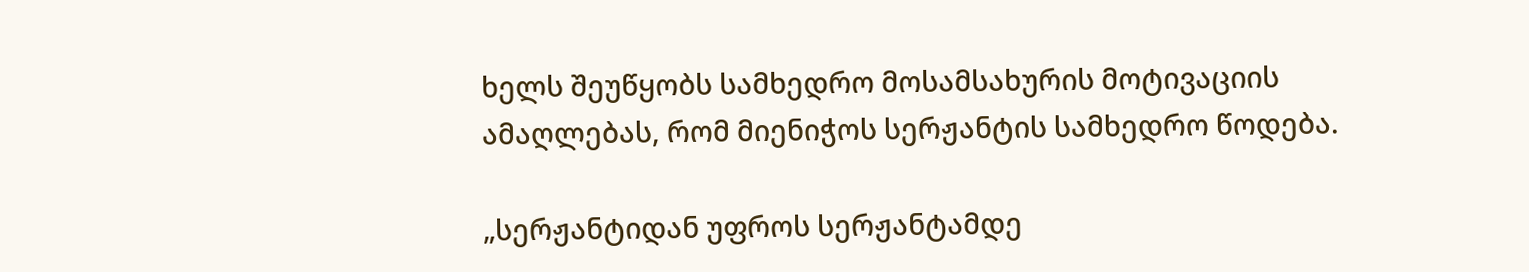ხელს შეუწყობს სამხედრო მოსამსახურის მოტივაციის ამაღლებას, რომ მიენიჭოს სერჟანტის სამხედრო წოდება.

„სერჟანტიდან უფროს სერჟანტამდე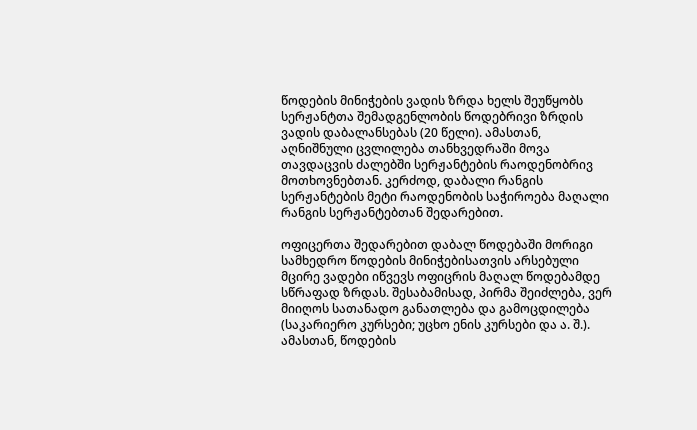წოდების მინიჭების ვადის ზრდა ხელს შეუწყობს სერჟანტთა შემადგენლობის წოდებრივი ზრდის ვადის დაბალანსებას (20 წელი). ამასთან, აღნიშნული ცვლილება თანხვედრაში მოვა თავდაცვის ძალებში სერჟანტების რაოდენობრივ მოთხოვნებთან. კერძოდ, დაბალი რანგის სერჟანტების მეტი რაოდენობის საჭიროება მაღალი რანგის სერჟანტებთან შედარებით.

ოფიცერთა შედარებით დაბალ წოდებაში მორიგი სამხედრო წოდების მინიჭებისათვის არსებული მცირე ვადები იწვევს ოფიცრის მაღალ წოდებამდე სწრაფად ზრდას. შესაბამისად, პირმა შეიძლება, ვერ მიიღოს სათანადო განათლება და გამოცდილება (საკარიერო კურსები; უცხო ენის კურსები და ა. შ.). ამასთან, წოდების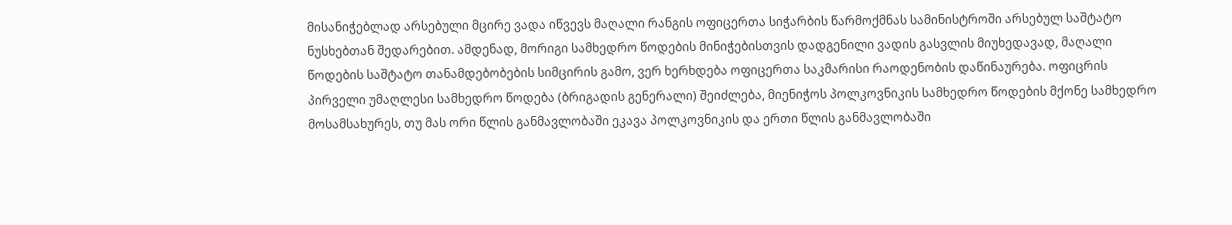მისანიჭებლად არსებული მცირე ვადა იწვევს მაღალი რანგის ოფიცერთა სიჭარბის წარმოქმნას სამინისტროში არსებულ საშტატო ნუსხებთან შედარებით. ამდენად, მორიგი სამხედრო წოდების მინიჭებისთვის დადგენილი ვადის გასვლის მიუხედავად, მაღალი წოდების საშტატო თანამდებობების სიმცირის გამო, ვერ ხერხდება ოფიცერთა საკმარისი რაოდენობის დაწინაურება. ოფიცრის პირველი უმაღლესი სამხედრო წოდება (ბრიგადის გენერალი) შეიძლება, მიენიჭოს პოლკოვნიკის სამხედრო წოდების მქონე სამხედრო მოსამსახურეს, თუ მას ორი წლის განმავლობაში ეკავა პოლკოვნიკის და ერთი წლის განმავლობაში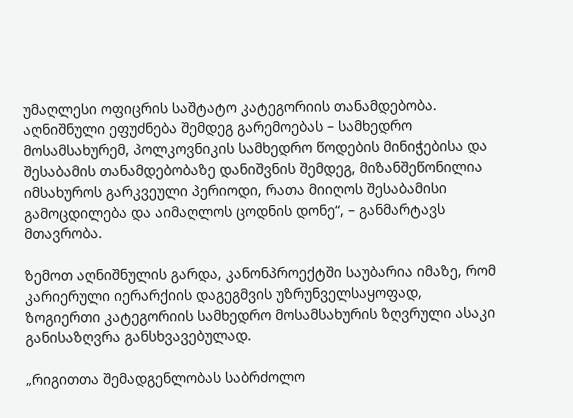უმაღლესი ოფიცრის საშტატო კატეგორიის თანამდებობა. აღნიშნული ეფუძნება შემდეგ გარემოებას – სამხედრო მოსამსახურემ, პოლკოვნიკის სამხედრო წოდების მინიჭებისა და შესაბამის თანამდებობაზე დანიშვნის შემდეგ, მიზანშეწონილია იმსახუროს გარკვეული პერიოდი, რათა მიიღოს შესაბამისი გამოცდილება და აიმაღლოს ცოდნის დონე“, – განმარტავს მთავრობა.

ზემოთ აღნიშნულის გარდა, კანონპროექტში საუბარია იმაზე, რომ კარიერული იერარქიის დაგეგმვის უზრუნველსაყოფად, ზოგიერთი კატეგორიის სამხედრო მოსამსახურის ზღვრული ასაკი განისაზღვრა განსხვავებულად.

„რიგითთა შემადგენლობას საბრძოლო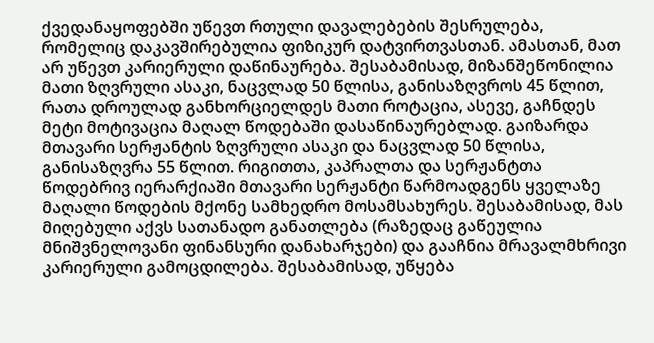ქვედანაყოფებში უწევთ რთული დავალებების შესრულება, რომელიც დაკავშირებულია ფიზიკურ დატვირთვასთან. ამასთან, მათ არ უწევთ კარიერული დაწინაურება. შესაბამისად, მიზანშეწონილია მათი ზღვრული ასაკი, ნაცვლად 50 წლისა, განისაზღვროს 45 წლით, რათა დროულად განხორციელდეს მათი როტაცია, ასევე, გაჩნდეს მეტი მოტივაცია მაღალ წოდებაში დასაწინაურებლად. გაიზარდა მთავარი სერჟანტის ზღვრული ასაკი და ნაცვლად 50 წლისა, განისაზღვრა 55 წლით. რიგითთა, კაპრალთა და სერჟანტთა წოდებრივ იერარქიაში მთავარი სერჟანტი წარმოადგენს ყველაზე მაღალი წოდების მქონე სამხედრო მოსამსახურეს. შესაბამისად, მას მიღებული აქვს სათანადო განათლება (რაზედაც გაწეულია მნიშვნელოვანი ფინანსური დანახარჯები) და გააჩნია მრავალმხრივი კარიერული გამოცდილება. შესაბამისად, უწყება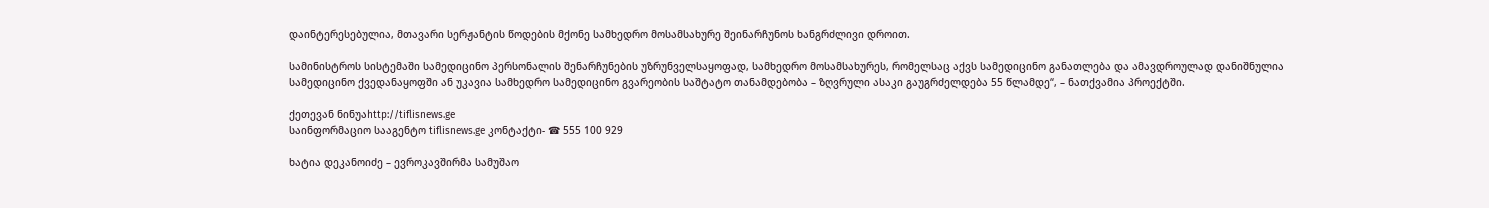დაინტერესებულია, მთავარი სერჟანტის წოდების მქონე სამხედრო მოსამსახურე შეინარჩუნოს ხანგრძლივი დროით.

სამინისტროს სისტემაში სამედიცინო პერსონალის შენარჩუნების უზრუნველსაყოფად, სამხედრო მოსამსახურეს, რომელსაც აქვს სამედიცინო განათლება და ამავდროულად დანიშნულია სამედიცინო ქვედანაყოფში ან უკავია სამხედრო სამედიცინო გვარეობის საშტატო თანამდებობა – ზღვრული ასაკი გაუგრძელდება 55 წლამდე“, – ნათქვამია პროექტში.

ქეთევან ნინუაhttp://tiflisnews.ge
საინფორმაციო სააგენტო tiflisnews.ge კონტაქტი- ☎ 555 100 929

ხატია დეკანოიძე – ევროკავშირმა სამუშაო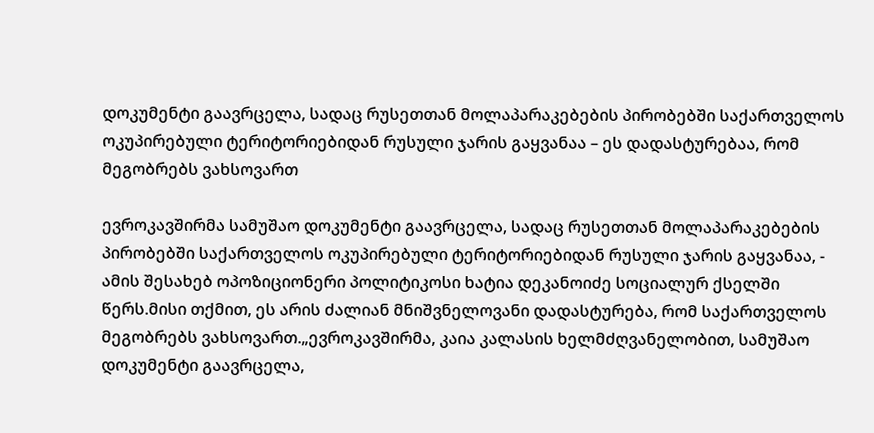დოკუმენტი გაავრცელა, სადაც რუსეთთან მოლაპარაკებების პირობებში საქართველოს ოკუპირებული ტერიტორიებიდან რუსული ჯარის გაყვანაა – ეს დადასტურებაა, რომ მეგობრებს ვახსოვართ

ევროკავშირმა სამუშაო დოკუმენტი გაავრცელა, სადაც რუსეთთან მოლაპარაკებების პირობებში საქართველოს ოკუპირებული ტერიტორიებიდან რუსული ჯარის გაყვანაა, - ამის შესახებ ოპოზიციონერი პოლიტიკოსი ხატია დეკანოიძე სოციალურ ქსელში წერს.მისი თქმით, ეს არის ძალიან მნიშვნელოვანი დადასტურება, რომ საქართველოს მეგობრებს ვახსოვართ.„ევროკავშირმა, კაია კალასის ხელმძღვანელობით, სამუშაო დოკუმენტი გაავრცელა,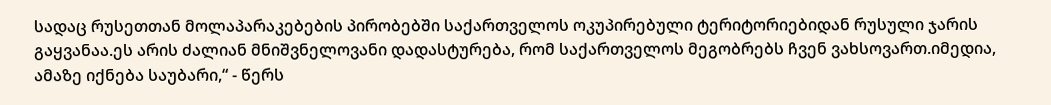სადაც რუსეთთან მოლაპარაკებების პირობებში საქართველოს ოკუპირებული ტერიტორიებიდან რუსული ჯარის გაყვანაა.ეს არის ძალიან მნიშვნელოვანი დადასტურება, რომ საქართველოს მეგობრებს ჩვენ ვახსოვართ.იმედია, ამაზე იქნება საუბარი,“ - წერს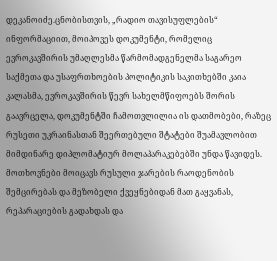დეკანოიძე.ცნობისთვის, „რადიო თავისუფლების“ ინფორმაციით, მოიპოვეს დოკუმენტი, რომელიც ევროკავშირის უმაღლესმა წარმომადგენელმა საგარეო საქმეთა და უსაფრთხოების პოლიტიკის საკითხებში კაია კალასმა, ევროკავშირის წევრ სახელმწიფოებს შორის გაავრცელა, დოკუმენტში ჩამოთვლილია ის დათმობები, რაზეც რუსეთი უკრაინასთან შეერთებული შტატები შუამავლობით მიმდინარე დიპლომატიურ მოლაპარაკებებში უნდა წავიდეს. მოთხოვნები მოიცავს რუსული ჯარების რაოდენობის შემცირებას და მეზობელი ქვეყნებიდან მათ გაყვანას, რეპარაციების გადახდას და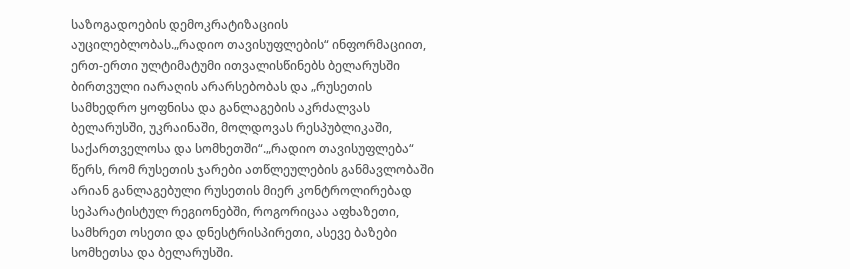საზოგადოების დემოკრატიზაციის აუცილებლობას.„რადიო თავისუფლების“ ინფორმაციით, ერთ-ერთი ულტიმატუმი ითვალისწინებს ბელარუსში ბირთვული იარაღის არარსებობას და „რუსეთის სამხედრო ყოფნისა და განლაგების აკრძალვას ბელარუსში, უკრაინაში, მოლდოვას რესპუბლიკაში, საქართველოსა და სომხეთში“.„რადიო თავისუფლება“ წერს, რომ რუსეთის ჯარები ათწლეულების განმავლობაში არიან განლაგებული რუსეთის მიერ კონტროლირებად სეპარატისტულ რეგიონებში, როგორიცაა აფხაზეთი, სამხრეთ ოსეთი და დნესტრისპირეთი, ასევე ბაზები სომხეთსა და ბელარუსში.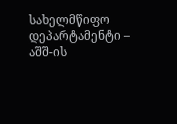სახელმწიფო დეპარტამენტი – აშშ-ის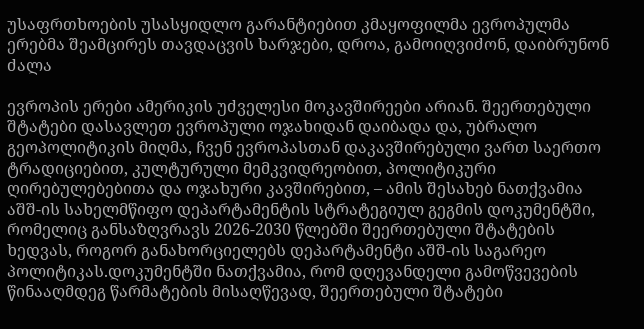უსაფრთხოების უსასყიდლო გარანტიებით კმაყოფილმა ევროპულმა ერებმა შეამცირეს თავდაცვის ხარჯები, დროა, გამოიღვიძონ, დაიბრუნონ ძალა

ევროპის ერები ამერიკის უძველესი მოკავშირეები არიან. შეერთებული შტატები დასავლეთ ევროპული ოჯახიდან დაიბადა და, უბრალო გეოპოლიტიკის მიღმა, ჩვენ ევროპასთან დაკავშირებული ვართ საერთო ტრადიციებით, კულტურული მემკვიდრეობით, პოლიტიკური ღირებულებებითა და ოჯახური კავშირებით, – ამის შესახებ ნათქვამია აშშ-ის სახელმწიფო დეპარტამენტის სტრატეგიულ გეგმის დოკუმენტში, რომელიც განსაზღვრავს 2026-2030 წლებში შეერთებული შტატების ხედვას, როგორ განახორციელებს დეპარტამენტი აშშ-ის საგარეო პოლიტიკას.დოკუმენტში ნათქვამია, რომ დღევანდელი გამოწვევების წინააღმდეგ წარმატების მისაღწევად, შეერთებული შტატები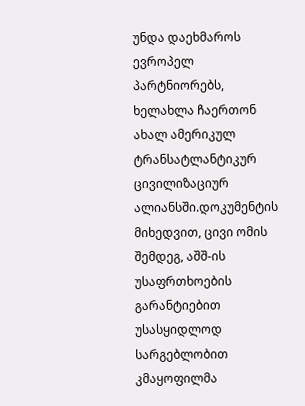უნდა დაეხმაროს ევროპელ პარტნიორებს, ხელახლა ჩაერთონ ახალ ამერიკულ ტრანსატლანტიკურ ცივილიზაციურ ალიანსში.დოკუმენტის მიხედვით, ცივი ომის შემდეგ, აშშ-ის უსაფრთხოების გარანტიებით უსასყიდლოდ სარგებლობით კმაყოფილმა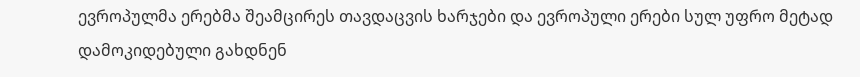ევროპულმა ერებმა შეამცირეს თავდაცვის ხარჯები და ევროპული ერები სულ უფრო მეტად დამოკიდებული გახდნენ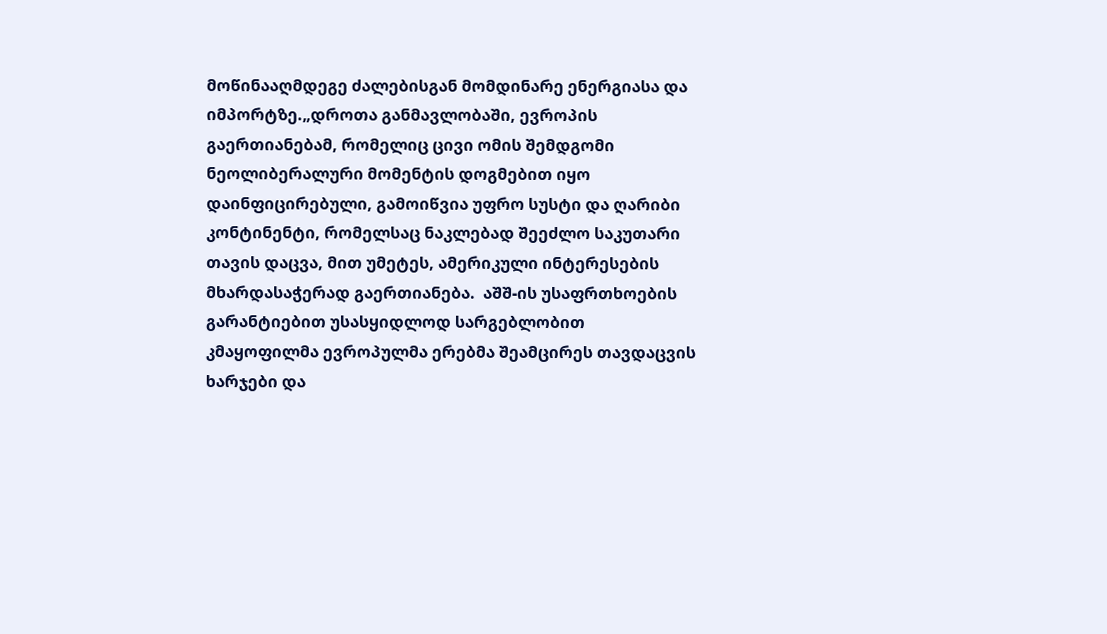მოწინააღმდეგე ძალებისგან მომდინარე ენერგიასა და იმპორტზე.„დროთა განმავლობაში, ევროპის გაერთიანებამ, რომელიც ცივი ომის შემდგომი ნეოლიბერალური მომენტის დოგმებით იყო დაინფიცირებული, გამოიწვია უფრო სუსტი და ღარიბი კონტინენტი, რომელსაც ნაკლებად შეეძლო საკუთარი თავის დაცვა, მით უმეტეს, ამერიკული ინტერესების მხარდასაჭერად გაერთიანება.  აშშ-ის უსაფრთხოების გარანტიებით უსასყიდლოდ სარგებლობით კმაყოფილმა ევროპულმა ერებმა შეამცირეს თავდაცვის ხარჯები და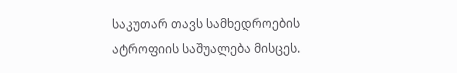საკუთარ თავს სამხედროების ატროფიის საშუალება მისცეს.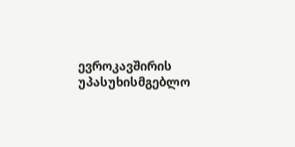ევროკავშირის უპასუხისმგებლო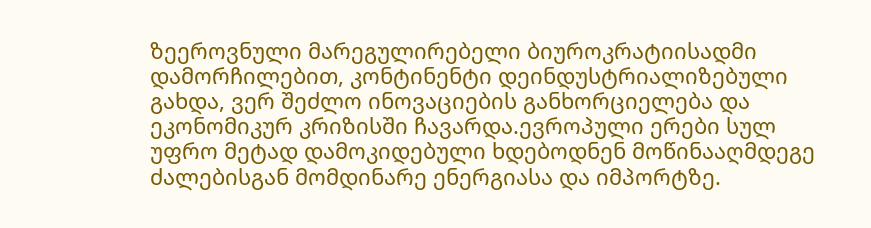ზეეროვნული მარეგულირებელი ბიუროკრატიისადმი დამორჩილებით, კონტინენტი დეინდუსტრიალიზებული გახდა, ვერ შეძლო ინოვაციების განხორციელება და ეკონომიკურ კრიზისში ჩავარდა.ევროპული ერები სულ უფრო მეტად დამოკიდებული ხდებოდნენ მოწინააღმდეგე ძალებისგან მომდინარე ენერგიასა და იმპორტზე.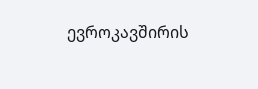ევროკავშირის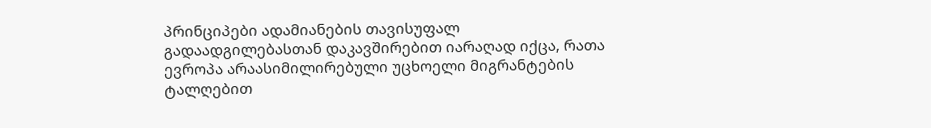პრინციპები ადამიანების თავისუფალ გადაადგილებასთან დაკავშირებით იარაღად იქცა, რათა ევროპა არაასიმილირებული უცხოელი მიგრანტების ტალღებით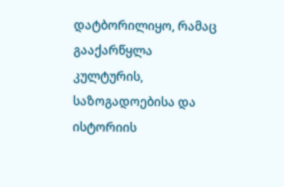დატბორილიყო, რამაც გააქარწყლა კულტურის, საზოგადოებისა და ისტორიის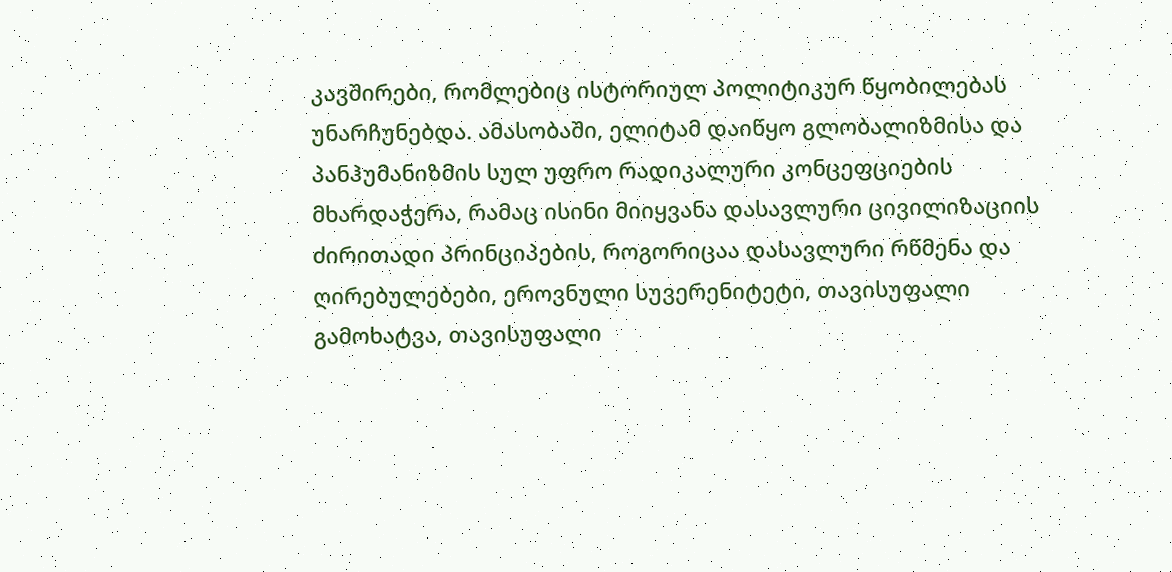კავშირები, რომლებიც ისტორიულ პოლიტიკურ წყობილებას უნარჩუნებდა. ამასობაში, ელიტამ დაიწყო გლობალიზმისა და პანჰუმანიზმის სულ უფრო რადიკალური კონცეფციების მხარდაჭერა, რამაც ისინი მიიყვანა დასავლური ცივილიზაციის ძირითადი პრინციპების, როგორიცაა დასავლური რწმენა და ღირებულებები, ეროვნული სუვერენიტეტი, თავისუფალი გამოხატვა, თავისუფალი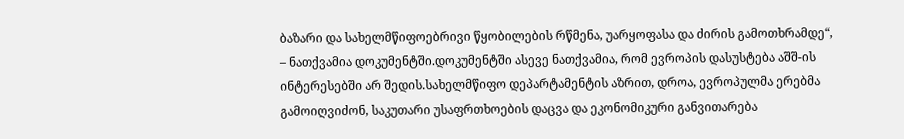ბაზარი და სახელმწიფოებრივი წყობილების რწმენა, უარყოფასა და ძირის გამოთხრამდე“, – ნათქვამია დოკუმენტში.დოკუმენტში ასევე ნათქვამია, რომ ევროპის დასუსტება აშშ-ის ინტერესებში არ შედის.სახელმწიფო დეპარტამენტის აზრით, დროა, ევროპულმა ერებმა გამოიღვიძონ, საკუთარი უსაფრთხოების დაცვა და ეკონომიკური განვითარება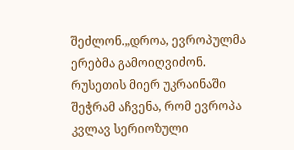შეძლონ.„დროა, ევროპულმა ერებმა გამოიღვიძონ. რუსეთის მიერ უკრაინაში შეჭრამ აჩვენა, რომ ევროპა კვლავ სერიოზული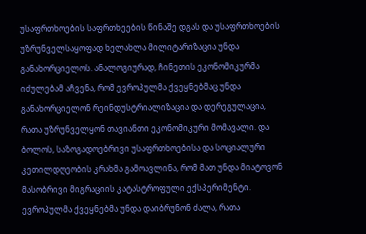უსაფრთხოების საფრთხეების წინაშე დგას და უსაფრთხოების უზრუნველსაყოფად ხელახლა მილიტარიზაცია უნდა განახორციელოს. ანალოგიურად, ჩინეთის ეკონომიკურმა იძულებამ აჩვენა, რომ ევროპულმა ქვეყნებმაც უნდა განახორციელონ რეინდუსტრიალიზაცია და დერეგულაცია, რათა უზრუნველყონ თავიანთი ეკონომიკური მომავალი. და ბოლოს, საზოგადოებრივი უსაფრთხოებისა და სოციალური კეთილდღეობის კრახმა გამოავლინა, რომ მათ უნდა მიატოვონ მასობრივი მიგრაციის კატასტროფული ექსპერიმენტი. ევროპულმა ქვეყნებმა უნდა დაიბრუნონ ძალა, რათა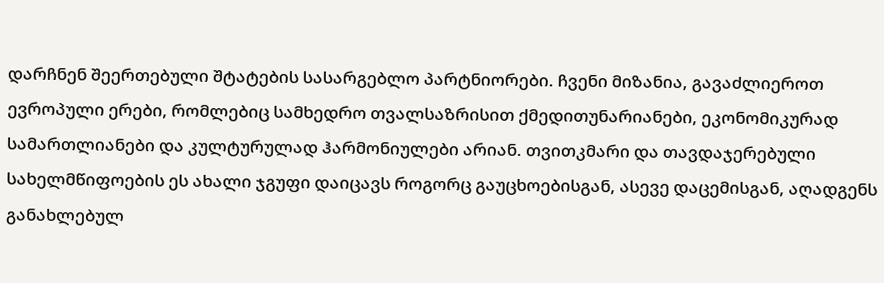დარჩნენ შეერთებული შტატების სასარგებლო პარტნიორები. ჩვენი მიზანია, გავაძლიეროთ ევროპული ერები, რომლებიც სამხედრო თვალსაზრისით ქმედითუნარიანები, ეკონომიკურად სამართლიანები და კულტურულად ჰარმონიულები არიან. თვითკმარი და თავდაჯერებული სახელმწიფოების ეს ახალი ჯგუფი დაიცავს როგორც გაუცხოებისგან, ასევე დაცემისგან, აღადგენს განახლებულ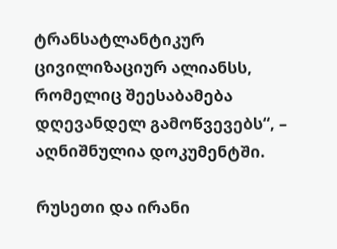ტრანსატლანტიკურ ცივილიზაციურ ალიანსს, რომელიც შეესაბამება დღევანდელ გამოწვევებს“, – აღნიშნულია დოკუმენტში.

რუსეთი და ირანი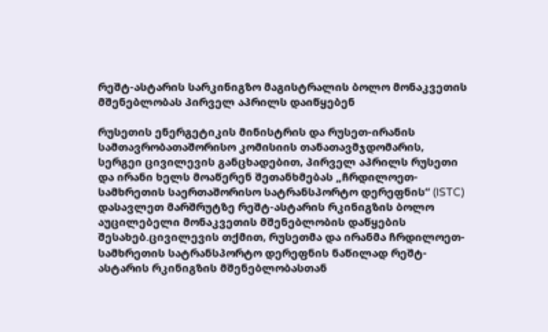რეშტ-ასტარის სარკინიგზო მაგისტრალის ბოლო მონაკვეთის მშენებლობას პირველ აპრილს დაიწყებენ

რუსეთის ენერგეტიკის მინისტრის და რუსეთ-ირანის სამთავრობათაშორისო კომისიის თანათავმჯდომარის, სერგეი ცივილევის განცხადებით, პირველ აპრილს რუსეთი და ირანი ხელს მოაწერენ შეთანხმებას „ჩრდილოეთ-სამხრეთის საერთაშორისო სატრანსპორტო დერეფნის“ (ISTC) დასავლეთ მარშრუტზე რეშტ-ასტარის რკინიგზის ბოლო აუცილებელი მონაკვეთის მშენებლობის დაწყების შესახებ.ცივილევის თქმით, რუსეთმა და ირანმა ჩრდილოეთ-სამხრეთის სატრანსპორტო დერეფნის ნაწილად რეშტ-ასტარის რკინიგზის მშენებლობასთან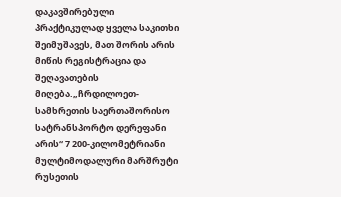დაკავშირებული პრაქტიკულად ყველა საკითხი შეიმუშავეს, მათ შორის არის მიწის რეგისტრაცია და შეღავათების მიღება.„ჩრდილოეთ-სამხრეთის საერთაშორისო სატრანსპორტო დერეფანი არის“ 7 200-კილომეტრიანი მულტიმოდალური მარშრუტი რუსეთის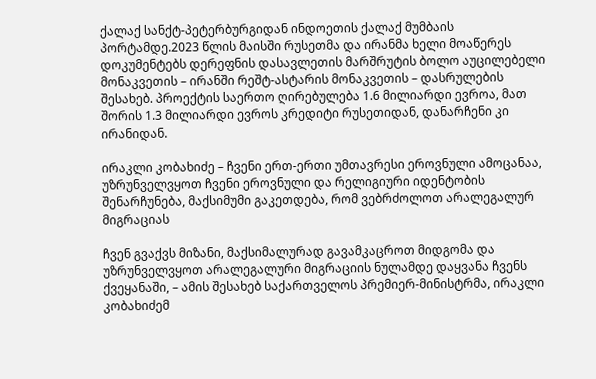ქალაქ სანქტ-პეტერბურგიდან ინდოეთის ქალაქ მუმბაის პორტამდე.2023 წლის მაისში რუსეთმა და ირანმა ხელი მოაწერეს დოკუმენტებს დერეფნის დასავლეთის მარშრუტის ბოლო აუცილებელი მონაკვეთის – ირანში რეშტ-ასტარის მონაკვეთის – დასრულების შესახებ. პროექტის საერთო ღირებულება 1.6 მილიარდი ევროა, მათ შორის 1.3 მილიარდი ევროს კრედიტი რუსეთიდან, დანარჩენი კი ირანიდან.

ირაკლი კობახიძე – ჩვენი ერთ-ერთი უმთავრესი ეროვნული ამოცანაა, უზრუნველვყოთ ჩვენი ეროვნული და რელიგიური იდენტობის შენარჩუნება, მაქსიმუმი გაკეთდება, რომ ვებრძოლოთ არალეგალურ მიგრაციას

ჩვენ გვაქვს მიზანი, მაქსიმალურად გავამკაცროთ მიდგომა და უზრუნველვყოთ არალეგალური მიგრაციის ნულამდე დაყვანა ჩვენს ქვეყანაში, – ამის შესახებ საქართველოს პრემიერ-მინისტრმა, ირაკლი კობახიძემ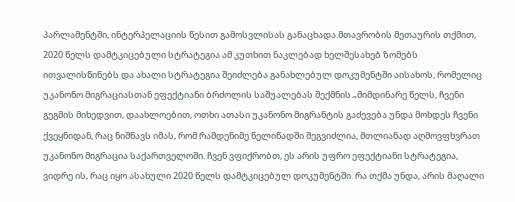პარლამენტში, ინტერპელაციის წესით გამოსვლისას განაცხადა.მთავრობის მეთაურის თქმით, 2020 წელს დამტკიცებული სტრატეგია ამ კუთხით ნაკლებად ხელშესახებ ზომებს ითვალისწინებს და ახალი სტრატეგია შეიძლება განახლებულ დოკუმენტში აისახოს, რომელიც უკანონო მიგრაციასთან ეფექტიანი ბრძოლის საშუალებას შექმნის.„მიმდინარე წელს, ჩვენი გეგმის მიხედვით, დაახლოებით, ოთხი ათასი უკანონო მიგრანტის გაძევება უნდა მოხდეს ჩვენი ქვეყნიდან, რაც ნიშნავს იმას, რომ რამდენიმე წელიწადში შეგვიძლია, მთლიანად აღმოვფხვრათ უკანონო მიგრაცია საქართველოში. ჩვენ ვფიქრობთ, ეს არის უფრო ეფექტიანი სტრატეგია, ვიდრე ის, რაც იყო ასახული 2020 წელს დამტკიცებულ დოკუმენტში. რა თქმა უნდა, არის მაღალი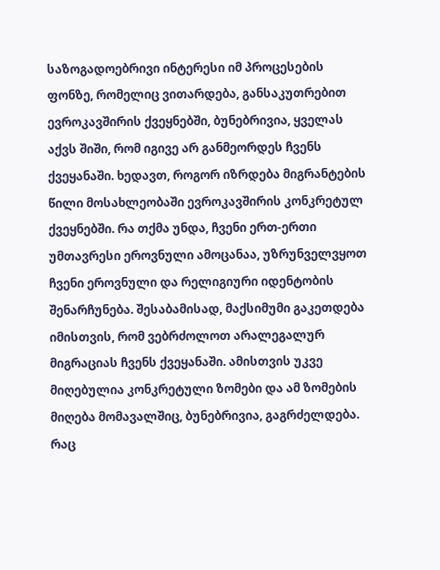საზოგადოებრივი ინტერესი იმ პროცესების ფონზე, რომელიც ვითარდება, განსაკუთრებით ევროკავშირის ქვეყნებში, ბუნებრივია, ყველას აქვს შიში, რომ იგივე არ განმეორდეს ჩვენს ქვეყანაში. ხედავთ, როგორ იზრდება მიგრანტების წილი მოსახლეობაში ევროკავშირის კონკრეტულ ქვეყნებში. რა თქმა უნდა, ჩვენი ერთ-ერთი უმთავრესი ეროვნული ამოცანაა, უზრუნველვყოთ ჩვენი ეროვნული და რელიგიური იდენტობის შენარჩუნება. შესაბამისად, მაქსიმუმი გაკეთდება იმისთვის, რომ ვებრძოლოთ არალეგალურ მიგრაციას ჩვენს ქვეყანაში. ამისთვის უკვე მიღებულია კონკრეტული ზომები და ამ ზომების მიღება მომავალშიც, ბუნებრივია, გაგრძელდება. რაც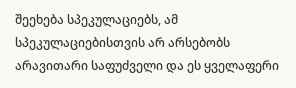შეეხება სპეკულაციებს, ამ სპეკულაციებისთვის არ არსებობს არავითარი საფუძველი და ეს ყველაფერი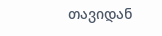თავიდან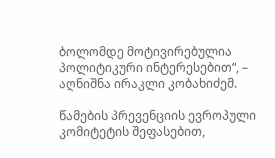ბოლომდე მოტივირებულია პოლიტიკური ინტერესებით“, – აღნიშნა ირაკლი კობახიძემ.

წამების პრევენციის ევროპული კომიტეტის შეფასებით,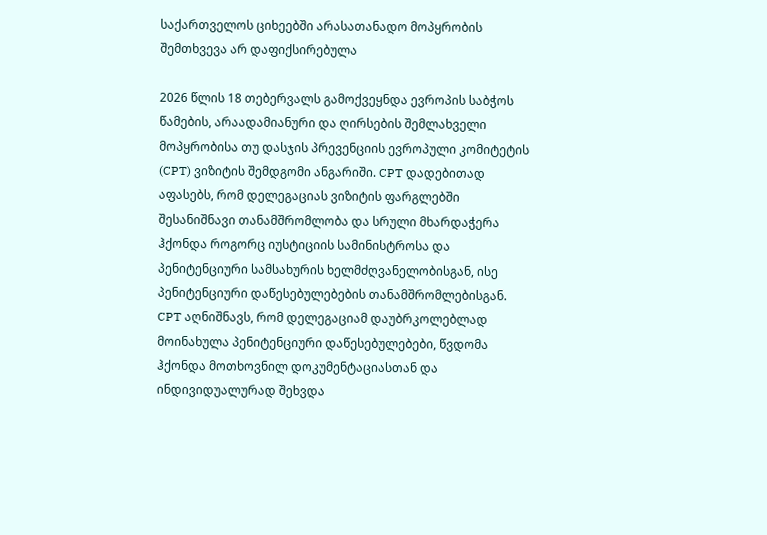საქართველოს ციხეებში არასათანადო მოპყრობის შემთხვევა არ დაფიქსირებულა

2026 წლის 18 თებერვალს გამოქვეყნდა ევროპის საბჭოს წამების, არაადამიანური და ღირსების შემლახველი მოპყრობისა თუ დასჯის პრევენციის ევროპული კომიტეტის (CPT) ვიზიტის შემდგომი ანგარიში. CPT დადებითად აფასებს, რომ დელეგაციას ვიზიტის ფარგლებში შესანიშნავი თანამშრომლობა და სრული მხარდაჭერა ჰქონდა როგორც იუსტიციის სამინისტროსა და პენიტენციური სამსახურის ხელმძღვანელობისგან, ისე პენიტენციური დაწესებულებების თანამშრომლებისგან. CPT აღნიშნავს, რომ დელეგაციამ დაუბრკოლებლად მოინახულა პენიტენციური დაწესებულებები, წვდომა ჰქონდა მოთხოვნილ დოკუმენტაციასთან და ინდივიდუალურად შეხვდა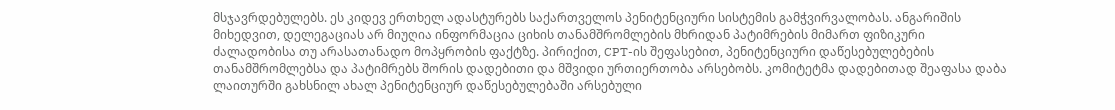მსჯავრდებულებს. ეს კიდევ ერთხელ ადასტურებს საქართველოს პენიტენციური სისტემის გამჭვირვალობას. ანგარიშის მიხედვით, დელეგაციას არ მიუღია ინფორმაცია ციხის თანამშრომლების მხრიდან პატიმრების მიმართ ფიზიკური ძალადობისა თუ არასათანადო მოპყრობის ფაქტზე. პირიქით, CPT-ის შეფასებით, პენიტენციური დაწესებულებების თანამშრომლებსა და პატიმრებს შორის დადებითი და მშვიდი ურთიერთობა არსებობს. კომიტეტმა დადებითად შეაფასა დაბა ლაითურში გახსნილ ახალ პენიტენციურ დაწესებულებაში არსებული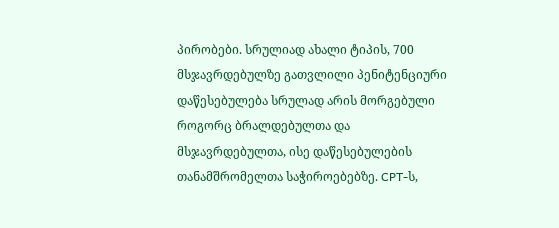პირობები. სრულიად ახალი ტიპის, 700 მსჯავრდებულზე გათვლილი პენიტენციური დაწესებულება სრულად არის მორგებული როგორც ბრალდებულთა და მსჯავრდებულთა, ისე დაწესებულების თანამშრომელთა საჭიროებებზე. CPT-ს,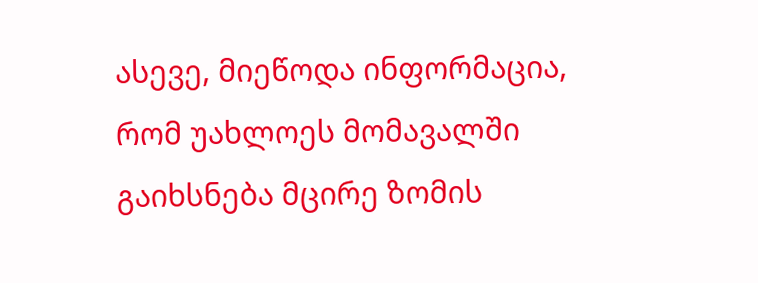ასევე, მიეწოდა ინფორმაცია, რომ უახლოეს მომავალში გაიხსნება მცირე ზომის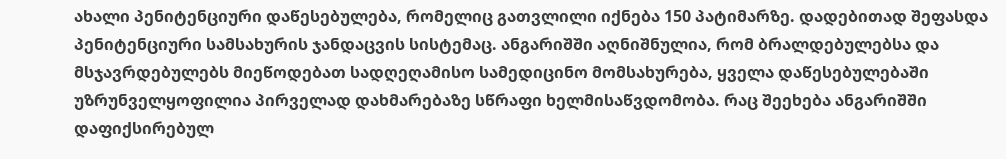ახალი პენიტენციური დაწესებულება, რომელიც გათვლილი იქნება 150 პატიმარზე. დადებითად შეფასდა პენიტენციური სამსახურის ჯანდაცვის სისტემაც. ანგარიშში აღნიშნულია, რომ ბრალდებულებსა და მსჯავრდებულებს მიეწოდებათ სადღეღამისო სამედიცინო მომსახურება, ყველა დაწესებულებაში უზრუნველყოფილია პირველად დახმარებაზე სწრაფი ხელმისაწვდომობა. რაც შეეხება ანგარიშში დაფიქსირებულ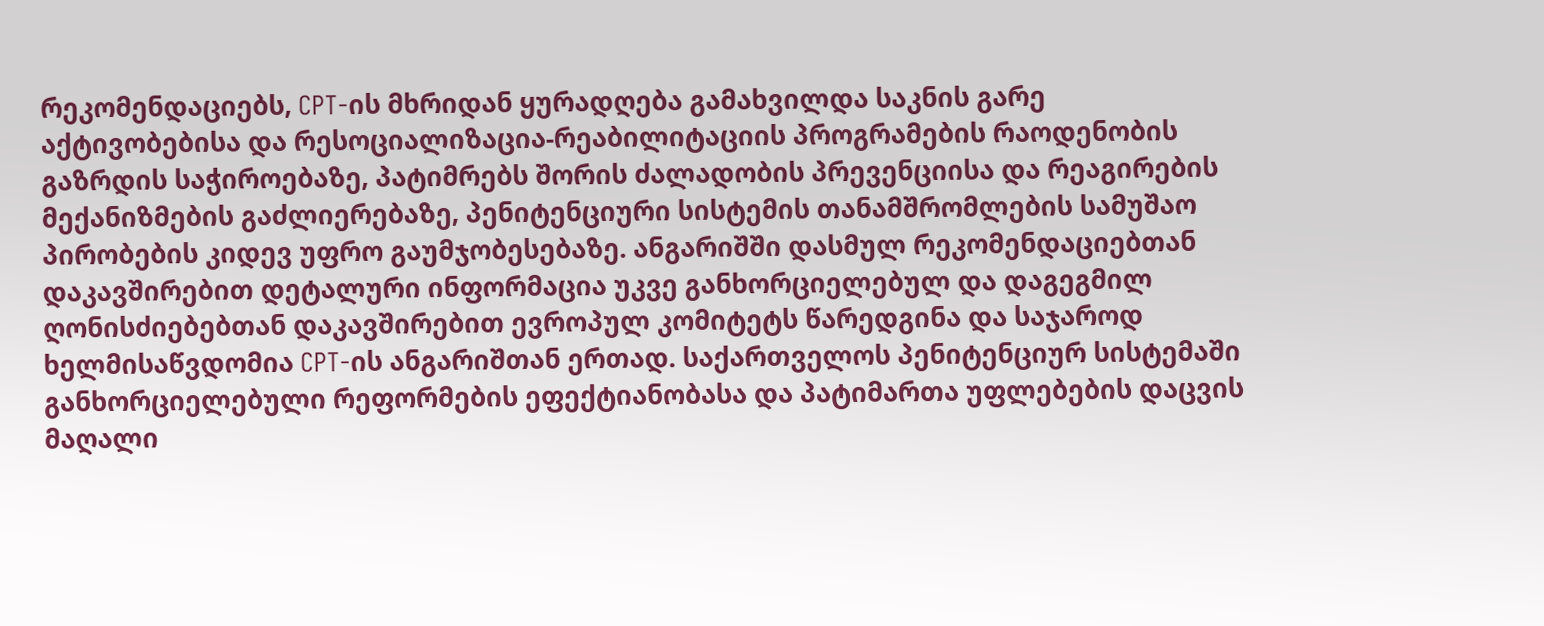რეკომენდაციებს, CPT-ის მხრიდან ყურადღება გამახვილდა საკნის გარე აქტივობებისა და რესოციალიზაცია-რეაბილიტაციის პროგრამების რაოდენობის გაზრდის საჭიროებაზე, პატიმრებს შორის ძალადობის პრევენციისა და რეაგირების მექანიზმების გაძლიერებაზე, პენიტენციური სისტემის თანამშრომლების სამუშაო პირობების კიდევ უფრო გაუმჯობესებაზე. ანგარიშში დასმულ რეკომენდაციებთან დაკავშირებით დეტალური ინფორმაცია უკვე განხორციელებულ და დაგეგმილ ღონისძიებებთან დაკავშირებით ევროპულ კომიტეტს წარედგინა და საჯაროდ ხელმისაწვდომია CPT-ის ანგარიშთან ერთად. საქართველოს პენიტენციურ სისტემაში განხორციელებული რეფორმების ეფექტიანობასა და პატიმართა უფლებების დაცვის მაღალი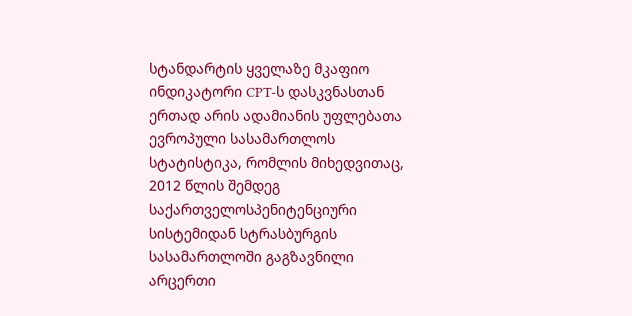სტანდარტის ყველაზე მკაფიო ინდიკატორი CPT-ს დასკვნასთან ერთად არის ადამიანის უფლებათა ევროპული სასამართლოს სტატისტიკა, რომლის მიხედვითაც, 2012 წლის შემდეგ საქართველოსპენიტენციური სისტემიდან სტრასბურგის სასამართლოში გაგზავნილი არცერთი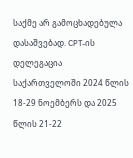საქმე არ გამოცხადებულა დასაშვებად. CPT-ის დელეგაცია საქართველოში 2024 წლის 18-29 ნოემბერს და 2025 წლის 21-22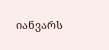იანვარს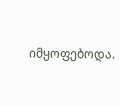იმყოფებოდა.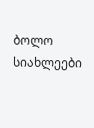ბოლო სიახლეები